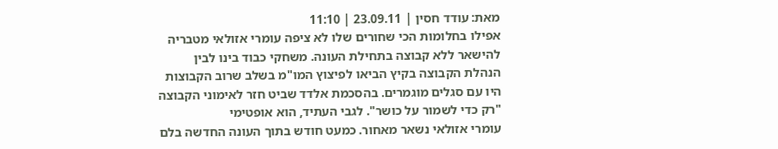מאת: עודד חסין | 23.09.11 | 11:10
אפילו בחלומות הכי שחורים שלו לא ציפה עומרי אזולאי מטבריה להישאר ללא קבוצה בתחילת העונה. משחקי כבוד בינו לבין הנהלת הקבוצה בקיץ הביאו לפיצוץ המו"מ בשלב שרוב הקבוצות היו עם סגלים מוגמרים. בהסכמת אלדד שביט חזר לאימוני הקבוצה "רק כדי לשמור על כושר". לגבי העתיד, הוא אופטימי
עומרי אזולאי נשאר מאחור. כמעט חודש בתוך העונה החדשה בלם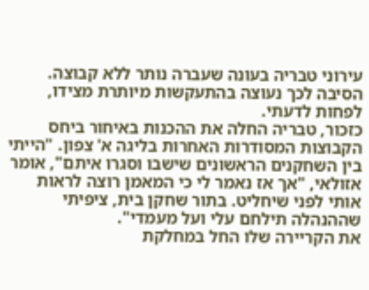עירוני טבריה בעונה שעברה נותר ללא קבוצה. הסיבה לכך נעוצה בהתעקשות מיותרת מצידו, לפחות לדעתי.
כזכור, טבריה החלה את ההכנות באיחור ביחס הקבוצות המסודרות האחרות בליגה א' צפון. "הייתי בין השחקנים הראשונים שישבו וסגרו איתם", אומר אזולאי, "אך אז נאמר לי כי המאמן רוצה לראות אותי לפני שיחליט. בתור שחקן בית, ציפיתי שההנהלה תילחם עלי ועל מעמדי".
את הקריירה שלו החל במחלקת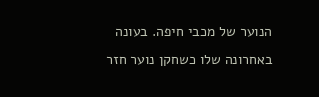הנוער של מכבי חיפה. בעונה באחרונה שלו כשחקן נוער חזר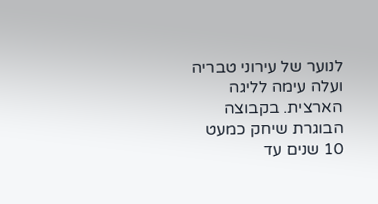לנוער של עירוני טבריה ועלה עימה לליגה הארצית. בקבוצה הבוגרת שיחק כמעט 10 שנים עד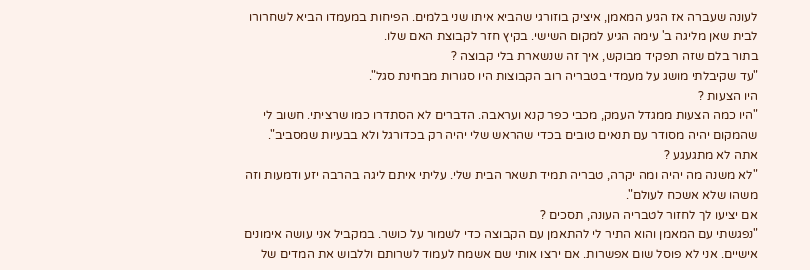לעונה שעברה אז הגיע המאמן, איציק בוזורגי שהביא איתו שני בלמים. הפיחות במעמדו הביא לשחרורו לבית שאן מליגה ב' עימה הגיע למקום השישי. בקיץ חזר לקבוצת האם שלו.
בתור בלם שזה תפקיד מבוקש, איך זה שנשארת בלי קבוצה ?
"עד שקיבלתי מושג על מעמדי בטבריה רוב הקבוצות היו סגורות מבחינת סגל".
היו הצעות ?
"היו כמה הצעות ממגדל העמק, מכבי כפר קנא ועראבה. הדברים לא הסתדרו כמו שרציתי. חשוב לי שהמקום יהיה מסודר עם תנאים טובים בכדי שהראש שלי יהיה רק בכדורגל ולא בבעיות שמסביב".
אתה לא מתגעגע ?
"לא משנה מה יהיה ומה יקרה, טבריה תמיד תשאר הבית שלי. עליתי איתם ליגה בהרבה יזע ודמעות וזה משהו שלא אשכח לעולם".
אם יציעו לך לחזור לטבריה העונה, תסכים ?
"נפגשתי עם המאמן והוא התיר לי להתאמן עם הקבוצה כדי לשמור על כושר. במקביל אני עושה אימונים אישיים. אני לא פוסל שום אפשרות. אם ירצו אותי שם אשמח לעמוד לשרותם וללבוש את המדים של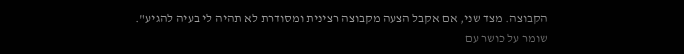הקבוצה. מצד שני, אם אקבל הצעה מקבוצה רצינית ומסודרת לא תהיה לי בעיה להגיע".
שומר על כושר עם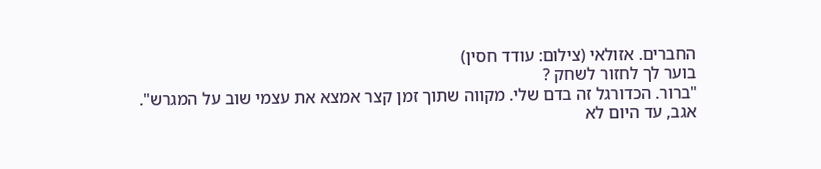החברים. אזולאי (צילום: עודד חסין)
בוער לך לחזור לשחק ?
"ברור. הכדורגל זה בדם שלי. מקווה שתוך זמן קצר אמצא את עצמי שוב על המגרש".
אגב, עד היום לא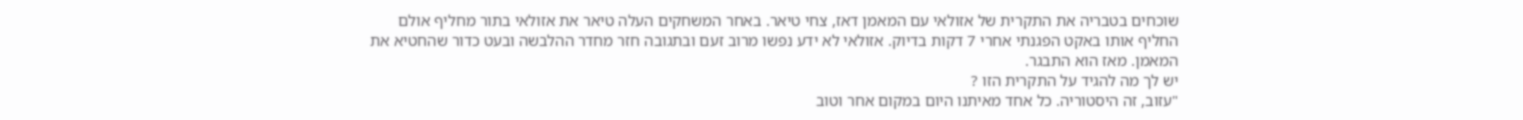שוכחים בטבריה את התקרית של אזולאי עם המאמן דאז, צחי טיאר. באחר המשחקים העלה טיאר את אזולאי בתור מחליף אולם החליף אותו באקט הפגנתי אחרי 7 דקות בדיוק. אזולאי לא ידע נפשו מרוב זעם ובתגובה חזר מחדר ההלבשה ובעט כדור שהחטיא את המאמן. מאז הוא התבגר.
יש לך מה להגיד על התקרית הזו ?
"עזוב, זה היסטוריה. כל אחד מאיתנו היום במקום אחר וטוב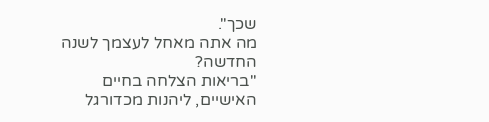שכך".
מה אתה מאחל לעצמך לשנה החדשה?
"בריאות הצלחה בחיים האישיים, ליהנות מכדורגל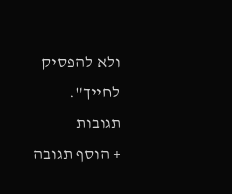ולא להפסיק לחייך".
תגובות
+ הוסף תגובה